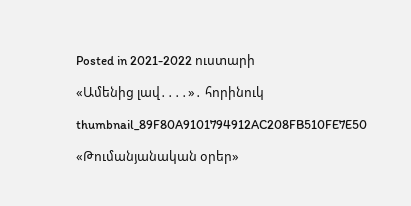Posted in 2021-2022 ուստարի

«Ամենից լավ․․․․»․ հորինուկ

thumbnail_89F80A9101794912AC208FB510FE7E50

«Թումանյանական օրեր»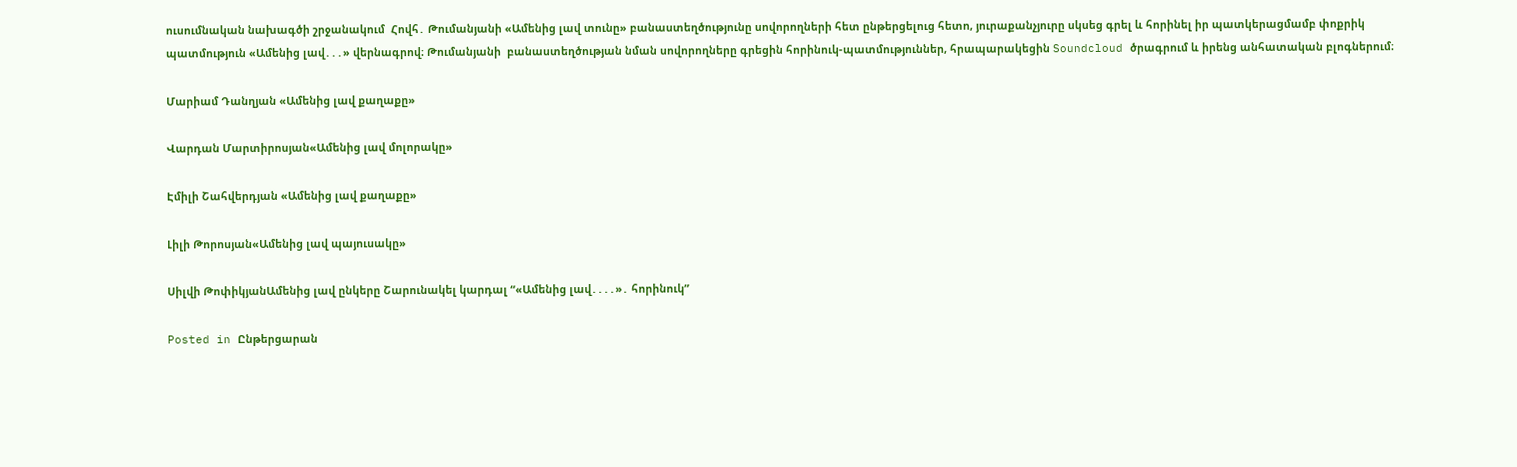ուսումնական նախագծի շրջանակում  Հովհ․ Թումանյանի «Ամենից լավ տունը» բանաստեղծությունը սովորողների հետ ընթերցելուց հետո, յուրաքանչյուրը սկսեց գրել և հորինել իր պատկերացմամբ փոքրիկ պատմություն «Ամենից լավ․․․» վերնագրով։ Թումանյանի  բանաստեղծության նման սովորողները գրեցին հորինուկ-պատմություններ, հրապարակեցին Soundcloud ծրագրում և իրենց անհատական բլոգներում։

Մարիամ Դանղյան «Ամենից լավ քաղաքը»

Վարդան Մարտիրոսյան«Ամենից լավ մոլորակը»

Էմիլի Շահվերդյան «Ամենից լավ քաղաքը»

Լիլի Թորոսյան«Ամենից լավ պայուսակը»

Սիլվի ԹոփիկյանԱմենից լավ ընկերը Շարունակել կարդալ “«Ամենից լավ․․․․»․ հորինուկ”

Posted in Ընթերցարան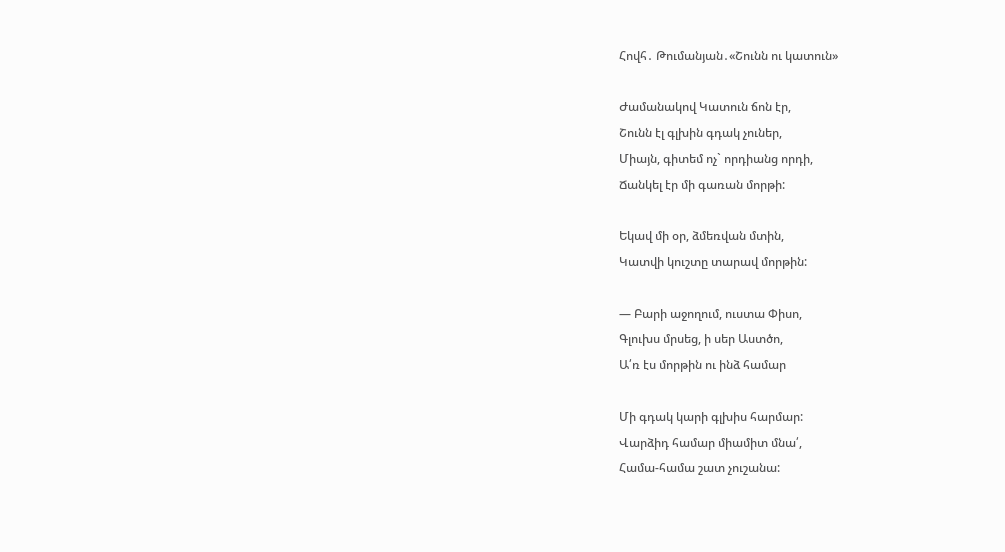Հովհ․ Թումանյան․«Շունն ու կատուն»

Ժամանակով Կատուն ճոն էր,
Շունն էլ գլխին գդակ չուներ,
Միայն, գիտեմ ոչ` որդիանց որդի,
Ճանկել էր մի գառան մորթի:

Եկավ մի օր, ձմեռվան մտին,
Կատվի կուշտը տարավ մորթին:

— Բարի աջողում, ուստա Փիսո,
Գլուխս մրսեց, ի սեր Աստծո,
Ա՛ռ էս մորթին ու ինձ համար

Մի գդակ կարի գլխիս հարմար:
Վարձիդ համար միամիտ մնա՛,
Համա-համա շատ չուշանա: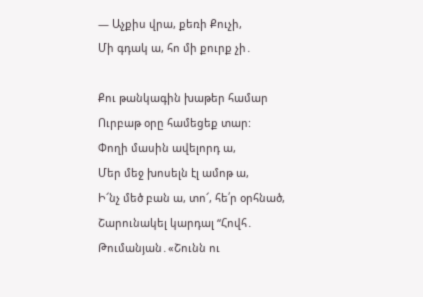— Աչքիս վրա, քեռի Քուչի,
Մի գդակ ա, հո մի քուրք չի․

Քու թանկագին խաթեր համար
Ուրբաթ օրը համեցեք տար:
Փողի մասին ավելորդ ա,
Մեր մեջ խոսելն էլ ամոթ ա,
Ի՜նչ մեծ բան ա, տո՜, հե՛ր օրհնած, Շարունակել կարդալ “Հովհ․ Թումանյան․«Շունն ու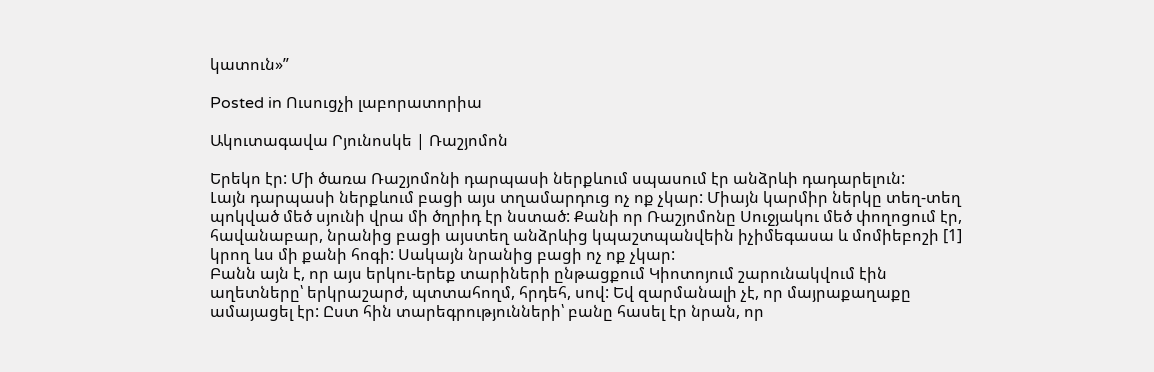կատուն»”

Posted in Ուսուցչի լաբորատորիա

Ակուտագավա Րյունոսկե | Ռաշյոմոն

Երեկո էր: Մի ծառա Ռաշյոմոնի դարպասի ներքևում սպասում էր անձրևի դադարելուն:
Լայն դարպասի ներքևում բացի այս տղամարդուց ոչ ոք չկար: Միայն կարմիր ներկը տեղ-տեղ պոկված մեծ սյունի վրա մի ծղրիդ էր նստած: Քանի որ Ռաշյոմոնը Սուջյակու մեծ փողոցում էր, հավանաբար, նրանից բացի այստեղ անձրևից կպաշտպանվեին իչիմեգասա և մոմիեբոշի [1] կրող ևս մի քանի հոգի: Սակայն նրանից բացի ոչ ոք չկար:
Բանն այն է, որ այս երկու-երեք տարիների ընթացքում Կիոտոյում շարունակվում էին աղետները՝ երկրաշարժ, պտտահողմ, հրդեհ, սով: Եվ զարմանալի չէ, որ մայրաքաղաքը ամայացել էր: Ըստ հին տարեգրությունների՝ բանը հասել էր նրան, որ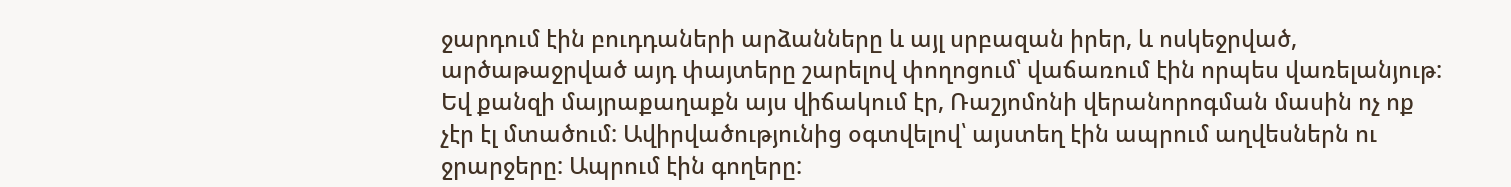ջարդում էին բուդդաների արձանները և այլ սրբազան իրեր, և ոսկեջրված, արծաթաջրված այդ փայտերը շարելով փողոցում՝ վաճառում էին որպես վառելանյութ: Եվ քանզի մայրաքաղաքն այս վիճակում էր, Ռաշյոմոնի վերանորոգման մասին ոչ ոք չէր էլ մտածում: Ավիրվածությունից օգտվելով՝ այստեղ էին ապրում աղվեսներն ու ջրարջերը: Ապրում էին գողերը: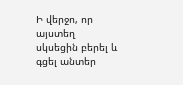Ի վերջո, որ այստեղ սկսեցին բերել և գցել անտեր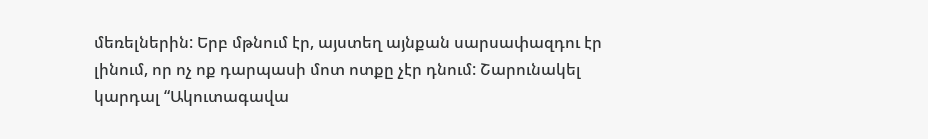մեռելներին: Երբ մթնում էր, այստեղ այնքան սարսափազդու էր լինում, որ ոչ ոք դարպասի մոտ ոտքը չէր դնում: Շարունակել կարդալ “Ակուտագավա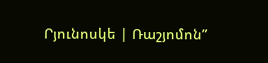Րյունոսկե | Ռաշյոմոն”